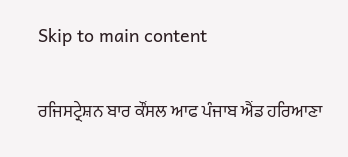Skip to main content

ਰਜਿਸਟ੍ਰੇਸ਼ਨ ਬਾਰ ਕੌਂਸਲ ਆਫ ਪੰਜਾਬ ਐਂਡ ਹਰਿਆਣਾ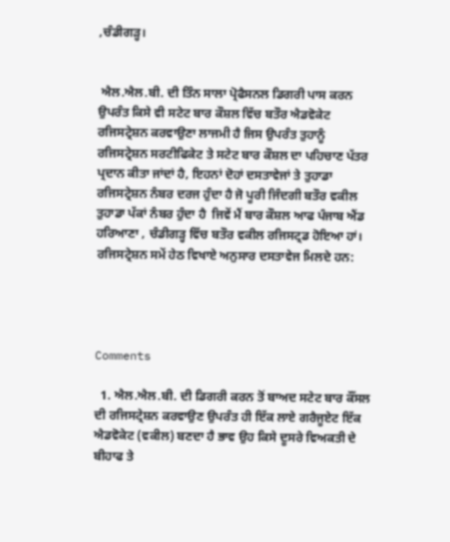,ਚੰਡੀਗੜ੍ਹ।


 ਐਲ.ਐਲ.ਬੀ. ਦੀ ਤਿੰਨ ਸਾਲਾ ਪ੍ਰੋਫੈਸਨਲ ਡਿਗਰੀ ਪਾਸ ਕਰਨ ਉਪਰੰਤ ਕਿਸੇ ਵੀ ਸਟੇਟ ਬਾਰ ਕੌਸ਼ਲ ਵਿੱਚ ਬਤੌਰ ਐਡਵੋਕੇਟ ਰਜਿਸਟ੍ਰੇਸ਼ਨ ਕਰਵਾਉਣਾ ਲਾਜਮੀ ਹੈ ਜਿਸ ਉਪਰੰਤ ਤੁਹਾਨੂੰ ਰਜਿਸਟ੍ਰੇਸ਼ਨ ਸਰਟੀਫਿਕੇਟ ਤੇ ਸਟੇਟ ਬਾਰ ਕੌਸ਼ਲ ਦਾ ਪਹਿਚਾਣ ਪੱਤਰ ਪ੍ਰਦਾਨ ਕੀਤਾ ਜਾਂਦਾਂ ਹੈ, ਇਹਨਾਂ ਦੋਹਾਂ ਦਸਤਾਵੇਜਾਂ ਤੇ ਤੁਹਾਡਾ ਰਜਿਸਟ੍ਰੇਸ਼ਨ ਨੰਬਰ ਦਰਜ ਹੁੰਦਾ ਹੈ ਜੋ ਪੂਰੀ ਜਿੰਦਗੀ ਬਤੌਰ ਵਕੀਲ ਤੁਹਾਡਾ ਪੱਕਾਂ ਨੰਬਰ ਹੁੰਦਾ ਹੈ  ਜਿਵੇਂ ਮੈਂ ਬਾਰ ਕੌਸ਼ਲ ਆਫ ਪੰਜਾਬ ਐਂਡ ਹਰਿਆਣਾ , ਚੰਡੀਗੜ੍ਹ ਵਿੱਚ ਬਤੌਰ ਵਕੀਲ ਰਜਿਸਟ੍ਰਡ ਹੋਇਆ ਹਾਂ। ਰਜਿਸਟ੍ਰੇਸ਼ਨ ਸਮੇਂ ਹੇਠ ਵਿਖਾਏ ਅਨੁਸਾਰ ਦਸਤਾਵੇਜ ਮਿਲਦੇ ਹਨ:




Comments

  1. ਐਲ.ਐਲ.ਬੀ. ਦੀ ਡਿਗਰੀ ਕਰਨ ਤੋਂ ਬਾਅਦ ਸਟੇਟ ਬਾਰ ਕੌਂਸਲ ਦੀ ਰਜਿਸਟ੍ਰੇਸ਼ਨ ਕਰਵਾਉਣ ਉਪਰੰਤ ਹੀ ਇੱਕ ਲਾਏ ਗਰੈਜੂਏਟ ਇੱਕ ਐਡਵੋਕੇਟ (ਵਕੀਲ) ਬਣਦਾ ਹੈ ਭਾਵ ਉਹ ਕਿਸੇ ਦੂਸਰੇ ਵਿਅਕਤੀ ਦੇ ਬੀਹਾਫ ਤੇ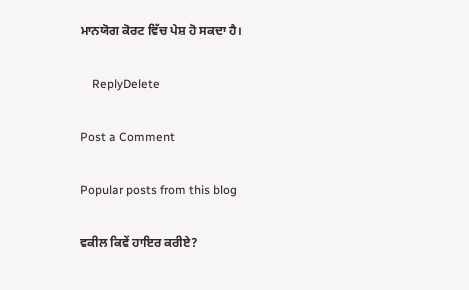ਮਾਨਯੋਗ ਕੋਰਟ ਵਿੱਚ ਪੇਸ਼ ਹੋ ਸਕਦਾ ਹੈ।

    ReplyDelete

Post a Comment

Popular posts from this blog

ਵਕੀਲ ਕਿਵੇਂ ਹਾਇਰ ਕਰੀਏ?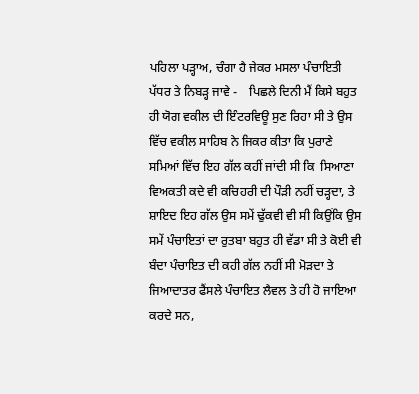ਪਹਿਲਾ ਪੜ੍ਹਾਅ, ਚੰਗਾ ਹੈ ਜੇਕਰ ਮਸਲਾ ਪੰਚਾਇਤੀ ਪੱਧਰ ਤੇ ਨਿਬੜ੍ਹ ਜਾਵੇ -    ਪਿਛਲੇ ਦਿਨੀ ਮੈਂ ਕਿਸੇ ਬਹੁਤ ਹੀ ਯੋਗ ਵਕੀਲ ਦੀ ਇੰਟਰਵਿਊ ਸੁਣ ਰਿਹਾ ਸੀ ਤੇ ਉਸ ਵਿੱਚ ਵਕੀਲ ਸਾਹਿਬ ਨੇ ਜਿਕਰ ਕੀਤਾ ਕਿ ਪੁਰਾਣੇ ਸਮਿਆਂ ਵਿੱਚ ਇਹ ਗੱਲ ਕਹੀਂ ਜਾਂਦੀ ਸੀ ਕਿ  ਸਿਆਣਾ ਵਿਅਕਤੀ ਕਦੇ ਵੀ ਕਚਿਹਰੀ ਦੀ ਪੌੜੀ ਨਹੀਂ ਚੜ੍ਹਦਾ, ਤੇ ਸ਼ਾਇਦ ਇਹ ਗੱਲ ਉਸ ਸਮੇਂ ਢੁੱਕਵੀ ਵੀ ਸੀ ਕਿਉਂਕਿ ਉਸ ਸਮੇਂ ਪੰਚਾਇਤਾਂ ਦਾ ਰੁਤਬਾ ਬਹੁਤ ਹੀ ਵੱਡਾ ਸੀ ਤੇ ਕੋਈ ਵੀ ਬੰਦਾ ਪੰਚਾਇਤ ਦੀ ਕਹੀ ਗੱਲ ਨਹੀਂ ਸੀ ਮੋੜਦਾ ਤੇ ਜਿਆਦਾਤਰ ਫੈਂਸਲੇ ਪੰਚਾਇਤ ਲੈਵਲ ਤੇ ਹੀ ਹੋ ਜਾਇਆ ਕਰਦੇ ਸਨ,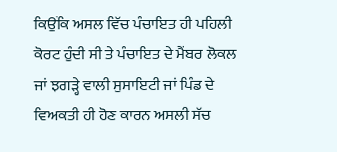ਕਿਉਂਕਿ ਅਸਲ ਵਿੱਚ ਪੰਚਾਇਤ ਹੀ ਪਹਿਲੀ ਕੋਰਟ ਹੁੰਦੀ ਸੀ ਤੇ ਪੰਚਾਇਤ ਦੇ ਮੈਂਬਰ ਲੋਕਲ ਜਾਂ ਝਗੜ੍ਹੇ ਵਾਲੀ ਸੁਸਾਇਟੀ ਜਾਂ ਪਿੰਡ ਦੇ ਵਿਅਕਤੀ ਹੀ ਹੋਣ ਕਾਰਨ ਅਸਲੀ ਸੱਚ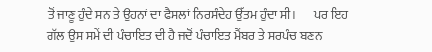ਤੋਂ ਜਾਣੂ ਹੁੰਦੇ ਸਨ ਤੇ ਉਹਨਾਂ ਦਾ ਫੈਸਲਾਂ ਨਿਰਸੰਦੇਹ ਉੱਤਮ ਹੁੰਦਾ ਸੀ।       ਪਰ ਇਹ ਗੱਲ ਉਸ ਸਮੇਂ ਦੀ ਪੰਚਾਇਤ ਦੀ ਹੈ ਜਦੋਂ ਪੰਚਾਇਤ ਮੈਂਬਰ ਤੇ ਸਰਪੰਚ ਬਣਨ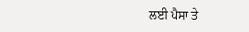ਲਈ ਪੈਸਾ ਤੇ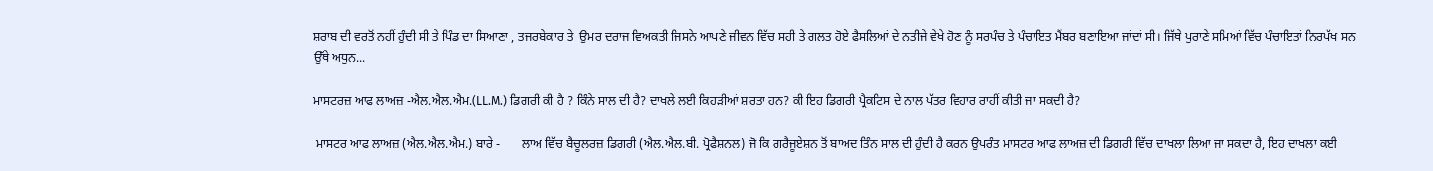ਸ਼ਰਾਬ ਦੀ ਵਰਤੋਂ ਨਹੀਂ ਹੁੰਦੀ ਸੀ ਤੇ ਪਿੰਡ ਦਾ ਸਿਆਣਾ , ਤਜਰਬੇਕਾਰ ਤੇ  ਉਮਰ ਦਰਾਜ ਵਿਅਕਤੀ ਜਿਸਨੇ ਆਪਣੇ ਜੀਵਨ ਵਿੱਚ ਸਹੀ ਤੇ ਗਲਤ ਹੋਏ ਫੈਸਲਿਆਂ ਦੇ ਨਤੀਜੇ ਵੇਖੇ ਹੋਣ ਨੂੰ ਸਰਪੰਚ ਤੇ ਪੰਚਾਇਤ ਮੈਂਬਰ ਬਣਾਇਆ ਜਾਂਦਾਂ ਸੀ। ਜਿੱਥੇ ਪੁਰਾਣੇ ਸਮਿਆਂ ਵਿੱਚ ਪੰਚਾਇਤਾਂ ਨਿਰਪੱਖ ਸਨ ਉੱਥੇ ਅਧੁਨ...

ਮਾਸਟਰਜ਼ ਆਫ ਲਾਅਜ਼ -ਐਲ.ਐਲ.ਐਮ.(LL.M.) ਡਿਗਰੀ ਕੀ ਹੈ ? ਕਿੰਨੇ ਸਾਲ ਦੀ ਹੈ? ਦਾਖਲੇ ਲਈ ਕਿਹੜੀਆਂ ਸ਼ਰਤਾ ਹਨ? ਕੀ ਇਹ ਡਿਗਰੀ ਪ੍ਰੈਕਟਿਸ ਦੇ ਨਾਲ ਪੱਤਰ ਵਿਹਾਰ ਰਾਹੀਂ ਕੀਤੀ ਜਾ ਸਕਦੀ ਹੈ?

 ਮਾਸਟਰ ਆਫ ਲਾਅਜ਼ (ਐਲ.ਐਲ.ਐਮ.) ਬਾਰੇ -       ਲਾਅ ਵਿੱਚ ਬੈਚੂਲਰਜ਼ ਡਿਗਰੀ (ਐਲ.ਐਲ.ਬੀ. ਪ੍ਰੋਫੈਸ਼ਨਲ) ਜੋ ਕਿ ਗਰੈਜੂਏਸ਼ਨ ਤੋਂ ਬਾਅਦ ਤਿੰਨ ਸਾਲ ਦੀ ਹੁੰਦੀ ਹੈ ਕਰਨ ਉਪਰੰਤ ਮਾਸਟਰ ਆਫ ਲਾਅਜ਼ ਦੀ ਡਿਗਰੀ ਵਿੱਚ ਦਾਖਲਾ ਲਿਆ ਜਾ ਸਕਦਾ ਹੈ, ਇਹ ਦਾਖਲਾ ਕਈ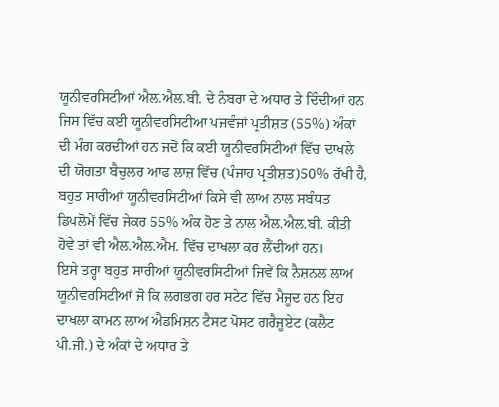ਯੂਨੀਵਰਸਿਟੀਆਂ ਐਲ.ਐਲ.ਬੀ. ਦੇ ਨੰਬਰਾ ਦੇ ਅਧਾਰ ਤੇ ਦਿੰਦੀਆਂ ਹਨ ਜਿਸ ਵਿੱਚ ਕਈ ਯੂਨੀਵਰਸਿਟੀਆ ਪਜਵੰਜਾਂ ਪ੍ਰਤੀਸ਼ਤ (55%) ਅੰਕਾਂ ਦੀ ਮੰਗ ਕਰਦੀਆਂ ਹਨ ਜਦੋਂ ਕਿ ਕਈ ਯੂਨੀਵਰਸਿਟੀਆਂ ਵਿੱਚ ਦਾਖਲੇ ਦੀ ਯੋਗਤਾ ਬੈਚੁਲਰ ਆਫ ਲਾਜ਼ ਵਿੱਚ (ਪੰਜਾਹ ਪ੍ਰਤੀਸ਼ਤ)50% ਰੱਖੀ ਹੈ, ਬਹੁਤ ਸਾਰੀਆਂ ਯੂਨੀਵਰਸਿਟੀਆਂ ਕਿਸੇ ਵੀ ਲਾਅ ਨਾਲ ਸਬੰਧਤ ਡਿਪਲੋਮੇਂ ਵਿੱਚ ਜੇਕਰ 55% ਅੰਕ ਹੋਣ ਤੇ ਨਾਲ ਐਲ.ਐਲ.ਬੀ. ਕੀਤੀ ਹੋਵੇ ਤਾਂ ਵੀ ਐਲ.ਐਲ.ਐਮ. ਵਿੱਚ ਦਾਖਲਾ ਕਰ ਲੈਂਦੀਆਂ ਹਨ।       ਇਸੇ ਤਰ੍ਹਾ ਬਹੁਤ ਸਾਰੀਆਂ ਯੂਨੀਵਰਸਿਟੀਆਂ ਜਿਵੇਂ ਕਿ ਨੈਸ਼ਨਲ ਲਾਅ ਯੂਨੀਵਰਸਿਟੀਆਂ ਜੋ ਕਿ ਲਗਭਗ ਹਰ ਸਟੇਟ ਵਿੱਚ ਮੈਜੂਦ ਹਨ ਇਹ ਦਾਖਲਾ ਕਾਮਨ ਲਾਅ ਐਡਮਿਸ਼ਨ ਟੈਸਟ ਪੋਸਟ ਗਰੈਜੂਏਟ (ਕਲੈਟ ਪੀ.ਜੀ.) ਦੇ ਅੰਕਾਂ ਦੇ ਅਧਾਰ ਤੇ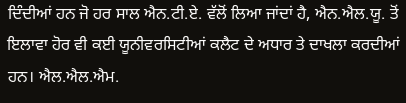ਦਿੰਦੀਆਂ ਹਨ ਜੋ ਹਰ ਸਾਲ ਐਨ.ਟੀ.ਏ. ਵੱਲੋਂ ਲਿਆ ਜਾਂਦਾਂ ਹੈ, ਐਨ.ਐਲ.ਯੂ. ਤੋਂ ਇਲਾਵਾ ਹੋਰ ਵੀ ਕਈ ਯੂਨੀਵਰਸਿਟੀਆਂ ਕਲੈਟ ਦੇ ਅਧਾਰ ਤੇ ਦਾਖਲਾ ਕਰਦੀਆਂ ਹਨ। ਐਲ.ਐਲ.ਐਮ.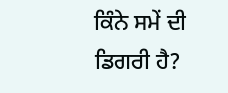ਕਿੰਨੇ ਸਮੇਂ ਦੀ ਡਿਗਰੀ ਹੈ?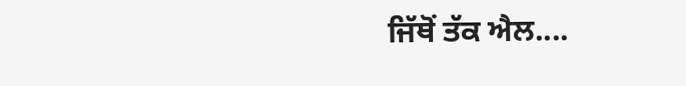ਜਿੱਥੋਂ ਤੱਕ ਐਲ....